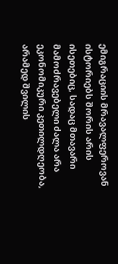ემიგრაციის მრავალფეროვან ისტორიებს შორის არის ისეთებიც, სადაც მთავარი მამოძრავებელი ძალა არა ეკონომიკური კეთილდღეობა, არამედ შვილის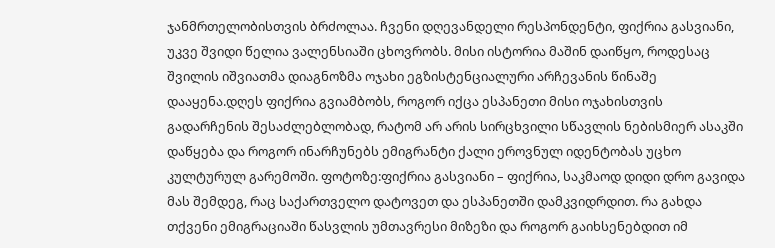ჯანმრთელობისთვის ბრძოლაა. ჩვენი დღევანდელი რესპონდენტი, ფიქრია გასვიანი, უკვე შვიდი წელია ვალენსიაში ცხოვრობს. მისი ისტორია მაშინ დაიწყო, როდესაც შვილის იშვიათმა დიაგნოზმა ოჯახი ეგზისტენციალური არჩევანის წინაშე დააყენა.დღეს ფიქრია გვიამბობს, როგორ იქცა ესპანეთი მისი ოჯახისთვის გადარჩენის შესაძლებლობად, რატომ არ არის სირცხვილი სწავლის ნებისმიერ ასაკში დაწყება და როგორ ინარჩუნებს ემიგრანტი ქალი ეროვნულ იდენტობას უცხო კულტურულ გარემოში. ფოტოზე:ფიქრია გასვიანი – ფიქრია, საკმაოდ დიდი დრო გავიდა მას შემდეგ, რაც საქართველო დატოვეთ და ესპანეთში დამკვიდრდით. რა გახდა თქვენი ემიგრაციაში წასვლის უმთავრესი მიზეზი და როგორ გაიხსენებდით იმ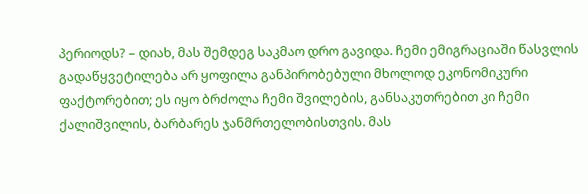პერიოდს? – დიახ, მას შემდეგ საკმაო დრო გავიდა. ჩემი ემიგრაციაში წასვლის გადაწყვეტილება არ ყოფილა განპირობებული მხოლოდ ეკონომიკური ფაქტორებით; ეს იყო ბრძოლა ჩემი შვილების, განსაკუთრებით კი ჩემი ქალიშვილის, ბარბარეს ჯანმრთელობისთვის. მას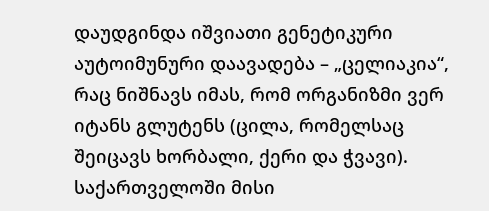დაუდგინდა იშვიათი გენეტიკური აუტოიმუნური დაავადება – „ცელიაკია“, რაც ნიშნავს იმას, რომ ორგანიზმი ვერ იტანს გლუტენს (ცილა, რომელსაც შეიცავს ხორბალი, ქერი და ჭვავი). საქართველოში მისი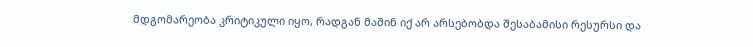მდგომარეობა კრიტიკული იყო, რადგან მაშინ იქ არ არსებობდა შესაბამისი რესურსი და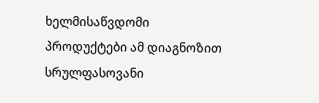ხელმისაწვდომი პროდუქტები ამ დიაგნოზით სრულფასოვანი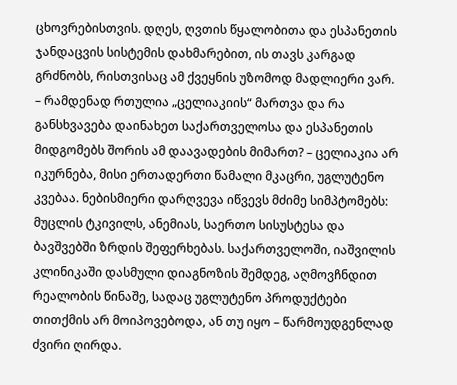ცხოვრებისთვის. დღეს, ღვთის წყალობითა და ესპანეთის ჯანდაცვის სისტემის დახმარებით, ის თავს კარგად გრძნობს, რისთვისაც ამ ქვეყნის უზომოდ მადლიერი ვარ. – რამდენად რთულია „ცელიაკიის“ მართვა და რა განსხვავება დაინახეთ საქართველოსა და ესპანეთის მიდგომებს შორის ამ დაავადების მიმართ? – ცელიაკია არ იკურნება, მისი ერთადერთი წამალი მკაცრი, უგლუტენო კვებაა. ნებისმიერი დარღვევა იწვევს მძიმე სიმპტომებს: მუცლის ტკივილს, ანემიას, საერთო სისუსტესა და ბავშვებში ზრდის შეფერხებას. საქართველოში, იაშვილის კლინიკაში დასმული დიაგნოზის შემდეგ, აღმოვჩნდით რეალობის წინაშე, სადაც უგლუტენო პროდუქტები თითქმის არ მოიპოვებოდა, ან თუ იყო – წარმოუდგენლად ძვირი ღირდა.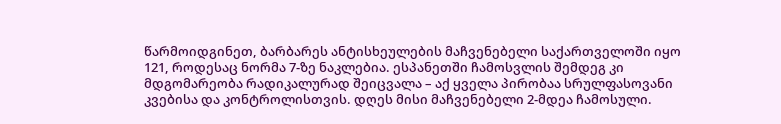წარმოიდგინეთ, ბარბარეს ანტისხეულების მაჩვენებელი საქართველოში იყო 121, როდესაც ნორმა 7-ზე ნაკლებია. ესპანეთში ჩამოსვლის შემდეგ კი მდგომარეობა რადიკალურად შეიცვალა – აქ ყველა პირობაა სრულფასოვანი კვებისა და კონტროლისთვის. დღეს მისი მაჩვენებელი 2-მდეა ჩამოსული.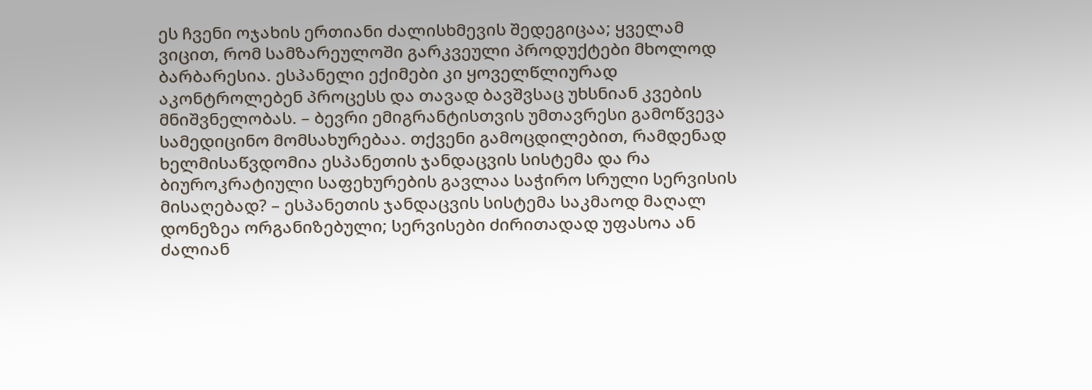ეს ჩვენი ოჯახის ერთიანი ძალისხმევის შედეგიცაა; ყველამ ვიცით, რომ სამზარეულოში გარკვეული პროდუქტები მხოლოდ ბარბარესია. ესპანელი ექიმები კი ყოველწლიურად აკონტროლებენ პროცესს და თავად ბავშვსაც უხსნიან კვების მნიშვნელობას. – ბევრი ემიგრანტისთვის უმთავრესი გამოწვევა სამედიცინო მომსახურებაა. თქვენი გამოცდილებით, რამდენად ხელმისაწვდომია ესპანეთის ჯანდაცვის სისტემა და რა ბიუროკრატიული საფეხურების გავლაა საჭირო სრული სერვისის მისაღებად? – ესპანეთის ჯანდაცვის სისტემა საკმაოდ მაღალ დონეზეა ორგანიზებული; სერვისები ძირითადად უფასოა ან ძალიან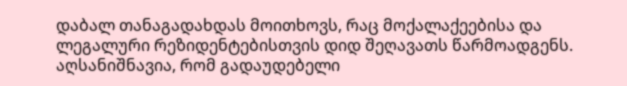დაბალ თანაგადახდას მოითხოვს, რაც მოქალაქეებისა და ლეგალური რეზიდენტებისთვის დიდ შეღავათს წარმოადგენს. აღსანიშნავია, რომ გადაუდებელი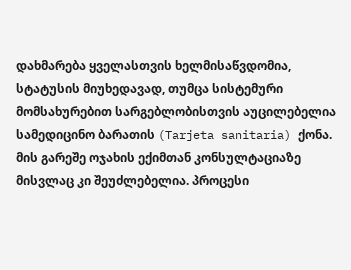დახმარება ყველასთვის ხელმისაწვდომია, სტატუსის მიუხედავად, თუმცა სისტემური მომსახურებით სარგებლობისთვის აუცილებელია სამედიცინო ბარათის (Tarjeta sanitaria) ქონა. მის გარეშე ოჯახის ექიმთან კონსულტაციაზე მისვლაც კი შეუძლებელია. პროცესი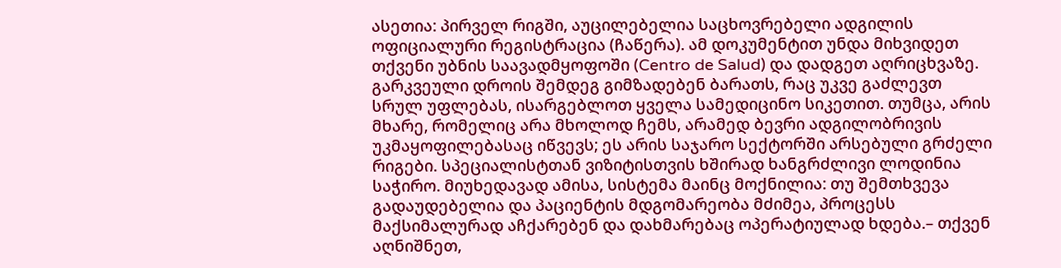ასეთია: პირველ რიგში, აუცილებელია საცხოვრებელი ადგილის ოფიციალური რეგისტრაცია (ჩაწერა). ამ დოკუმენტით უნდა მიხვიდეთ თქვენი უბნის საავადმყოფოში (Centro de Salud) და დადგეთ აღრიცხვაზე. გარკვეული დროის შემდეგ გიმზადებენ ბარათს, რაც უკვე გაძლევთ სრულ უფლებას, ისარგებლოთ ყველა სამედიცინო სიკეთით. თუმცა, არის მხარე, რომელიც არა მხოლოდ ჩემს, არამედ ბევრი ადგილობრივის უკმაყოფილებასაც იწვევს; ეს არის საჯარო სექტორში არსებული გრძელი რიგები. სპეციალისტთან ვიზიტისთვის ხშირად ხანგრძლივი ლოდინია საჭირო. მიუხედავად ამისა, სისტემა მაინც მოქნილია: თუ შემთხვევა გადაუდებელია და პაციენტის მდგომარეობა მძიმეა, პროცესს მაქსიმალურად აჩქარებენ და დახმარებაც ოპერატიულად ხდება.– თქვენ აღნიშნეთ,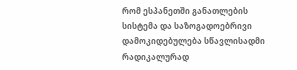რომ ესპანეთში განათლების სისტემა და საზოგადოებრივი დამოკიდებულება სწავლისადმი რადიკალურად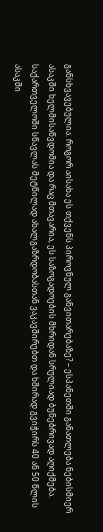განსხვავებულია. როგორ აისახა ეს თქვენს პიროვნულ განვითარებაზე? – ესპანეთში განათლება ნებისმიერ ასაკში ხელმისაწვდომია და რაც მთავარია, ეს საზოგადოების მხრიდან სრულიად ბუნებრივად აღიქმება. საქართველოში სწავლას მეტწილად ახალგაზრდობასთან ვაკავშირებთ და ხშირად გვიჭირს 40 ან 50 წლის ასაკში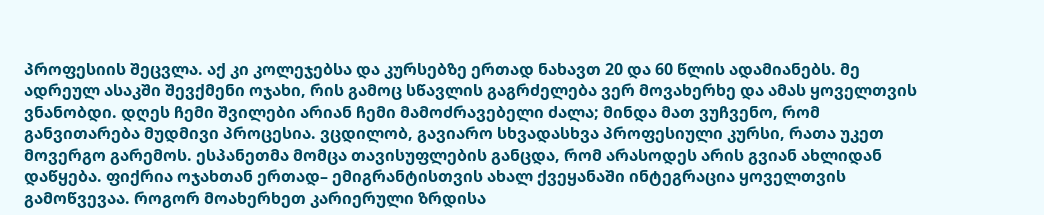პროფესიის შეცვლა. აქ კი კოლეჯებსა და კურსებზე ერთად ნახავთ 20 და 60 წლის ადამიანებს. მე ადრეულ ასაკში შევქმენი ოჯახი, რის გამოც სწავლის გაგრძელება ვერ მოვახერხე და ამას ყოველთვის ვნანობდი. დღეს ჩემი შვილები არიან ჩემი მამოძრავებელი ძალა; მინდა მათ ვუჩვენო, რომ განვითარება მუდმივი პროცესია. ვცდილობ, გავიარო სხვადასხვა პროფესიული კურსი, რათა უკეთ მოვერგო გარემოს. ესპანეთმა მომცა თავისუფლების განცდა, რომ არასოდეს არის გვიან ახლიდან დაწყება. ფიქრია ოჯახთან ერთად– ემიგრანტისთვის ახალ ქვეყანაში ინტეგრაცია ყოველთვის გამოწვევაა. როგორ მოახერხეთ კარიერული ზრდისა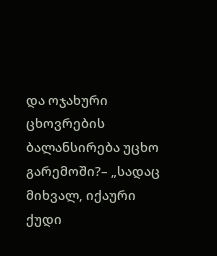და ოჯახური ცხოვრების ბალანსირება უცხო გარემოში?– „სადაც მიხვალ, იქაური ქუდი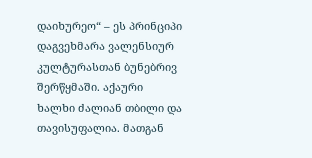დაიხურეო“ – ეს პრინციპი დაგვეხმარა ვალენსიურ კულტურასთან ბუნებრივ შერწყმაში. აქაური ხალხი ძალიან თბილი და თავისუფალია. მათგან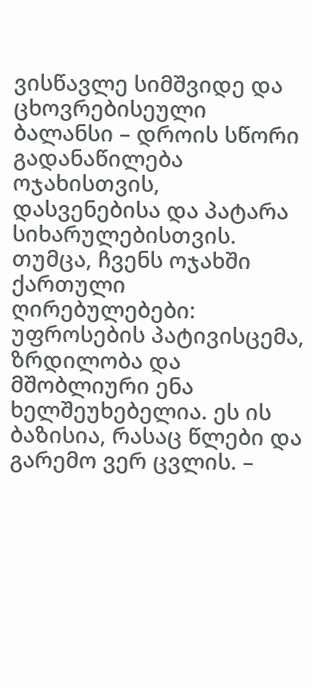ვისწავლე სიმშვიდე და ცხოვრებისეული ბალანსი – დროის სწორი გადანაწილება ოჯახისთვის, დასვენებისა და პატარა სიხარულებისთვის. თუმცა, ჩვენს ოჯახში ქართული ღირებულებები: უფროსების პატივისცემა, ზრდილობა და მშობლიური ენა ხელშეუხებელია. ეს ის ბაზისია, რასაც წლები და გარემო ვერ ცვლის. –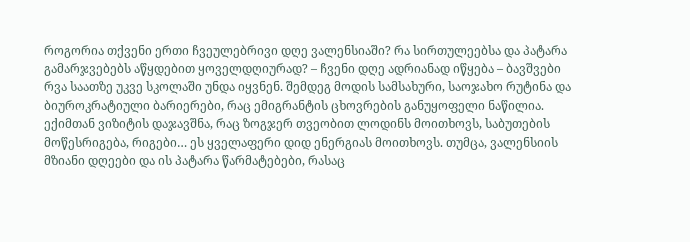როგორია თქვენი ერთი ჩვეულებრივი დღე ვალენსიაში? რა სირთულეებსა და პატარა გამარჯვებებს აწყდებით ყოველდღიურად? – ჩვენი დღე ადრიანად იწყება – ბავშვები რვა საათზე უკვე სკოლაში უნდა იყვნენ. შემდეგ მოდის სამსახური, საოჯახო რუტინა და ბიუროკრატიული ბარიერები, რაც ემიგრანტის ცხოვრების განუყოფელი ნაწილია. ექიმთან ვიზიტის დაჯავშნა, რაც ზოგჯერ თვეობით ლოდინს მოითხოვს, საბუთების მოწესრიგება, რიგები… ეს ყველაფერი დიდ ენერგიას მოითხოვს. თუმცა, ვალენსიის მზიანი დღეები და ის პატარა წარმატებები, რასაც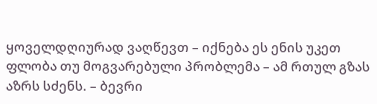ყოველდღიურად ვაღწევთ – იქნება ეს ენის უკეთ ფლობა თუ მოგვარებული პრობლემა – ამ რთულ გზას აზრს სძენს. – ბევრი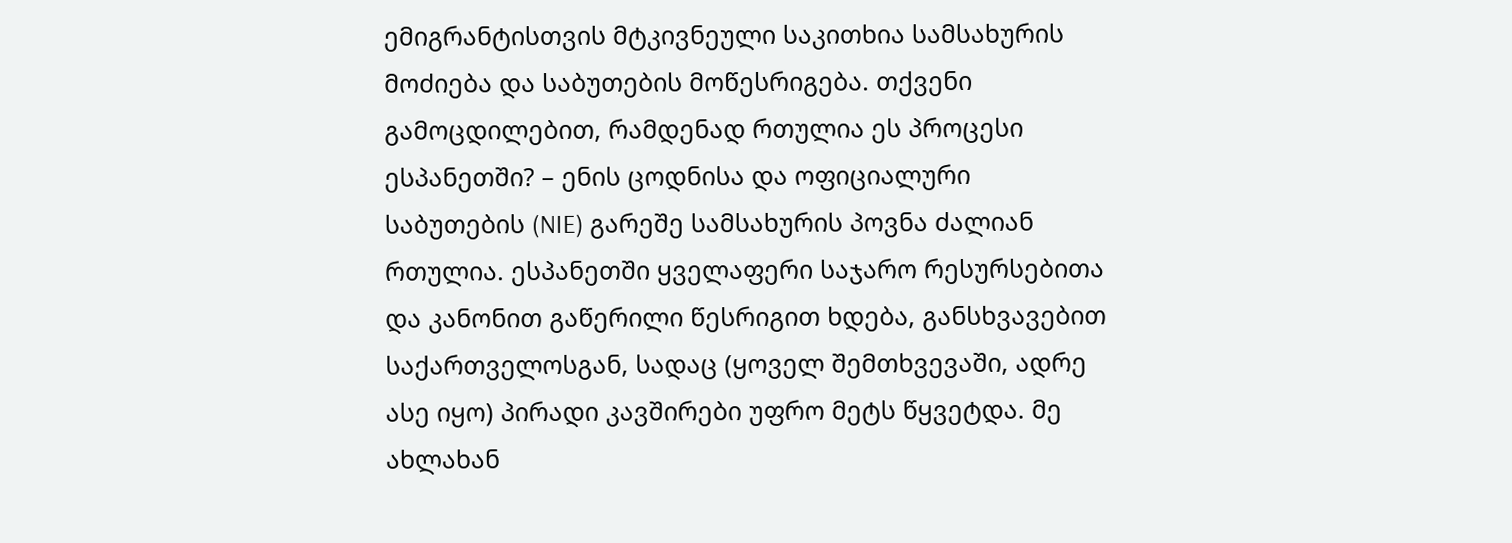ემიგრანტისთვის მტკივნეული საკითხია სამსახურის მოძიება და საბუთების მოწესრიგება. თქვენი გამოცდილებით, რამდენად რთულია ეს პროცესი ესპანეთში? – ენის ცოდნისა და ოფიციალური საბუთების (NIE) გარეშე სამსახურის პოვნა ძალიან რთულია. ესპანეთში ყველაფერი საჯარო რესურსებითა და კანონით გაწერილი წესრიგით ხდება, განსხვავებით საქართველოსგან, სადაც (ყოველ შემთხვევაში, ადრე ასე იყო) პირადი კავშირები უფრო მეტს წყვეტდა. მე ახლახან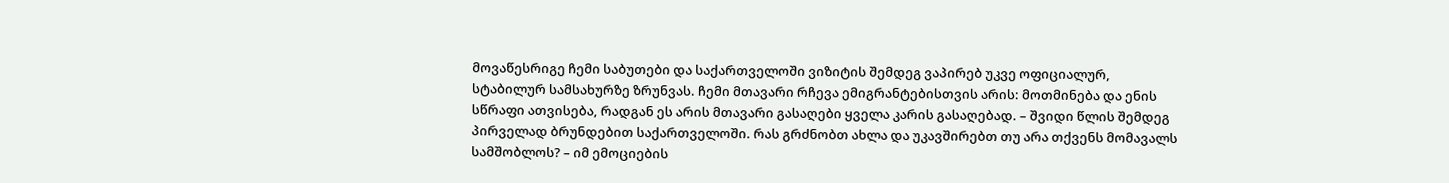მოვაწესრიგე ჩემი საბუთები და საქართველოში ვიზიტის შემდეგ ვაპირებ უკვე ოფიციალურ, სტაბილურ სამსახურზე ზრუნვას. ჩემი მთავარი რჩევა ემიგრანტებისთვის არის: მოთმინება და ენის სწრაფი ათვისება, რადგან ეს არის მთავარი გასაღები ყველა კარის გასაღებად. – შვიდი წლის შემდეგ პირველად ბრუნდებით საქართველოში. რას გრძნობთ ახლა და უკავშირებთ თუ არა თქვენს მომავალს სამშობლოს? – იმ ემოციების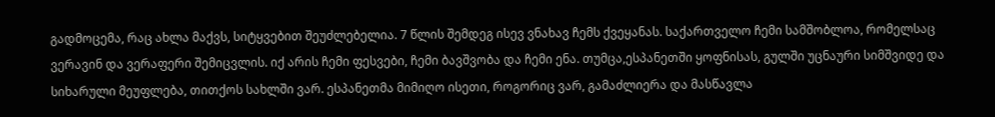გადმოცემა, რაც ახლა მაქვს, სიტყვებით შეუძლებელია. 7 წლის შემდეგ ისევ ვნახავ ჩემს ქვეყანას. საქართველო ჩემი სამშობლოა, რომელსაც ვერავინ და ვერაფერი შემიცვლის. იქ არის ჩემი ფესვები, ჩემი ბავშვობა და ჩემი ენა. თუმცა,ესპანეთში ყოფნისას, გულში უცნაური სიმშვიდე და სიხარული მეუფლება, თითქოს სახლში ვარ. ესპანეთმა მიმიღო ისეთი, როგორიც ვარ, გამაძლიერა და მასწავლა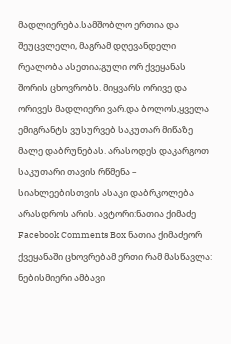მადლიერება.სამშობლო ერთია და შეუცვლელი, მაგრამ დღევანდელი რეალობა ასეთია;გული ორ ქვეყანას შორის ცხოვრობს. მიყვარს ორივე და ორივეს მადლიერი ვარ.და ბოლოს,ყველა ემიგრანტს ვუსურვებ საკუთარ მიწაზე მალე დაბრუნებას. არასოდეს დაკარგოთ საკუთარი თავის რწმენა – სიახლეებისთვის ასაკი დაბრკოლება არასდროს არის. ავტორი:ნათია ქიმაძე Facebook Comments Box ნათია ქიმაძეორ ქვეყანაში ცხოვრებამ ერთი რამ მასწავლა: ნებისმიერი ამბავი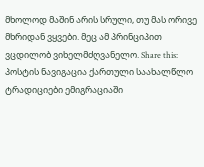მხოლოდ მაშინ არის სრული, თუ მას ორივე მხრიდან ვყვები. მეც ამ პრინციპით ვცდილობ ვიხელმძღვანელო. Share this: პოსტის ნავიგაცია ქართული საახალწლო ტრადიციები ემიგრაციაში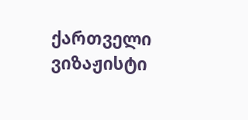ქართველი ვიზაჟისტი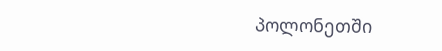პოლონეთში